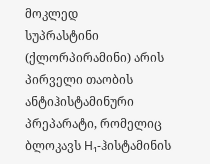მოკლედ
სუპრასტინი (ქლორპირამინი) არის პირველი თაობის ანტიჰისტამინური პრეპარატი, რომელიც ბლოკავს H₁-ჰისტამინის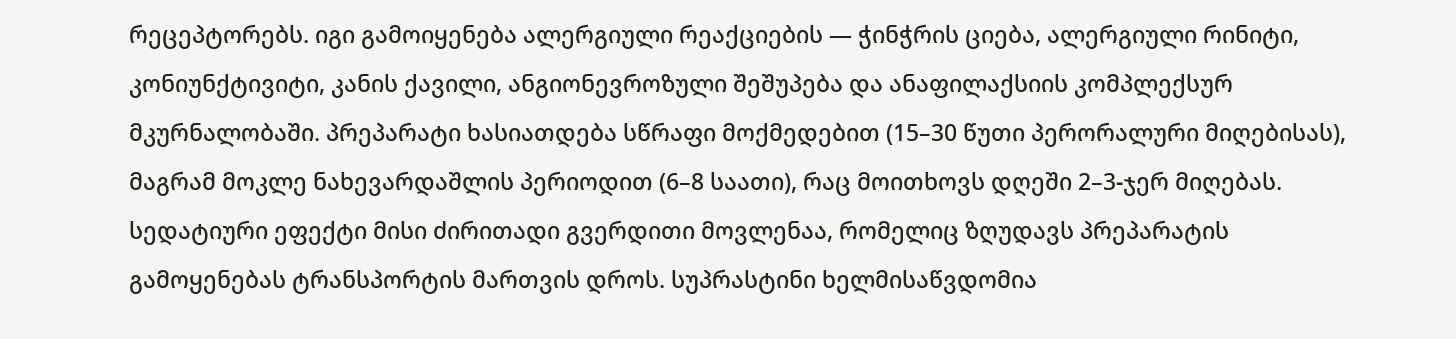რეცეპტორებს. იგი გამოიყენება ალერგიული რეაქციების — ჭინჭრის ციება, ალერგიული რინიტი, კონიუნქტივიტი, კანის ქავილი, ანგიონევროზული შეშუპება და ანაფილაქსიის კომპლექსურ მკურნალობაში. პრეპარატი ხასიათდება სწრაფი მოქმედებით (15–30 წუთი პერორალური მიღებისას), მაგრამ მოკლე ნახევარდაშლის პერიოდით (6–8 საათი), რაც მოითხოვს დღეში 2–3-ჯერ მიღებას. სედატიური ეფექტი მისი ძირითადი გვერდითი მოვლენაა, რომელიც ზღუდავს პრეპარატის გამოყენებას ტრანსპორტის მართვის დროს. სუპრასტინი ხელმისაწვდომია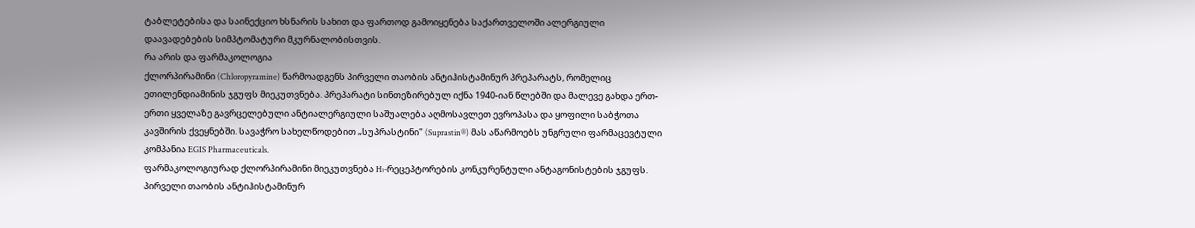ტაბლეტებისა და საინექციო ხსნარის სახით და ფართოდ გამოიყენება საქართველოში ალერგიული დაავადებების სიმპტომატური მკურნალობისთვის.
რა არის და ფარმაკოლოგია
ქლორპირამინი (Chloropyramine) წარმოადგენს პირველი თაობის ანტიჰისტამინურ პრეპარატს, რომელიც ეთილენდიამინის ჯგუფს მიეკუთვნება. პრეპარატი სინთეზირებულ იქნა 1940-იან წლებში და მალევე გახდა ერთ-ერთი ყველაზე გავრცელებული ანტიალერგიული საშუალება აღმოსავლეთ ევროპასა და ყოფილი საბჭოთა კავშირის ქვეყნებში. სავაჭრო სახელწოდებით „სუპრასტინი" (Suprastin®) მას აწარმოებს უნგრული ფარმაცევტული კომპანია EGIS Pharmaceuticals.
ფარმაკოლოგიურად ქლორპირამინი მიეკუთვნება H₁-რეცეპტორების კონკურენტული ანტაგონისტების ჯგუფს. პირველი თაობის ანტიჰისტამინურ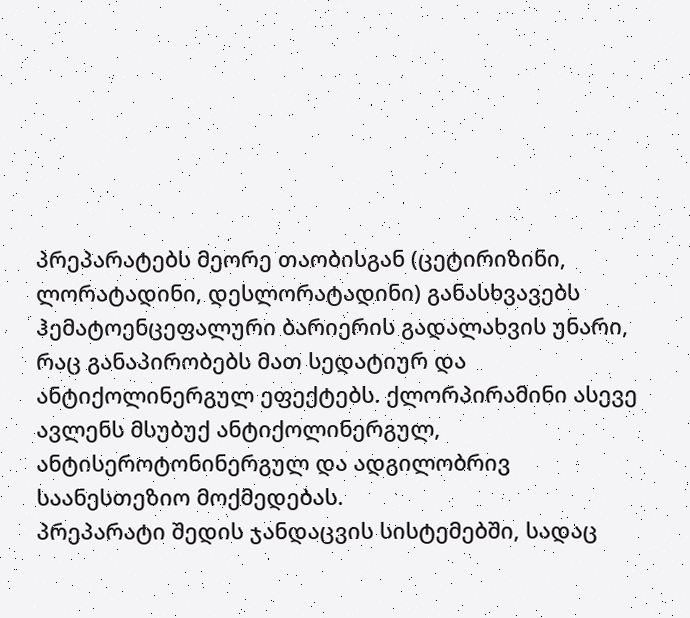პრეპარატებს მეორე თაობისგან (ცეტირიზინი, ლორატადინი, დესლორატადინი) განასხვავებს ჰემატოენცეფალური ბარიერის გადალახვის უნარი, რაც განაპირობებს მათ სედატიურ და ანტიქოლინერგულ ეფექტებს. ქლორპირამინი ასევე ავლენს მსუბუქ ანტიქოლინერგულ, ანტისეროტონინერგულ და ადგილობრივ საანესთეზიო მოქმედებას.
პრეპარატი შედის ჯანდაცვის სისტემებში, სადაც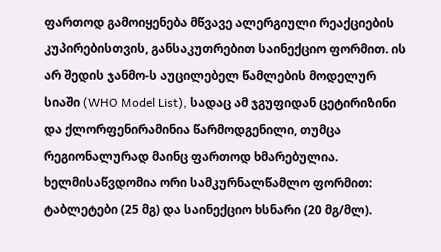ფართოდ გამოიყენება მწვავე ალერგიული რეაქციების კუპირებისთვის, განსაკუთრებით საინექციო ფორმით. ის არ შედის ჯანმო-ს აუცილებელ წამლების მოდელურ სიაში (WHO Model List), სადაც ამ ჯგუფიდან ცეტირიზინი და ქლორფენირამინია წარმოდგენილი, თუმცა რეგიონალურად მაინც ფართოდ ხმარებულია.
ხელმისაწვდომია ორი სამკურნალწამლო ფორმით: ტაბლეტები (25 მგ) და საინექციო ხსნარი (20 მგ/მლ).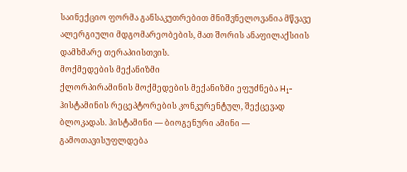საინექციო ფორმა განსაკუთრებით მნიშვნელოვანია მწვავე ალერგიული მდგომარეობების, მათ შორის ანაფილაქსიის დამხმარე თერაპიისთვის.
მოქმედების მექანიზმი
ქლორპირამინის მოქმედების მექანიზმი ეფუძნება H₁-ჰისტამინის რეცეპტორების კონკურენტულ, შექცევად ბლოკადას. ჰისტამინი — ბიოგენური ამინი — გამოთავისუფლდება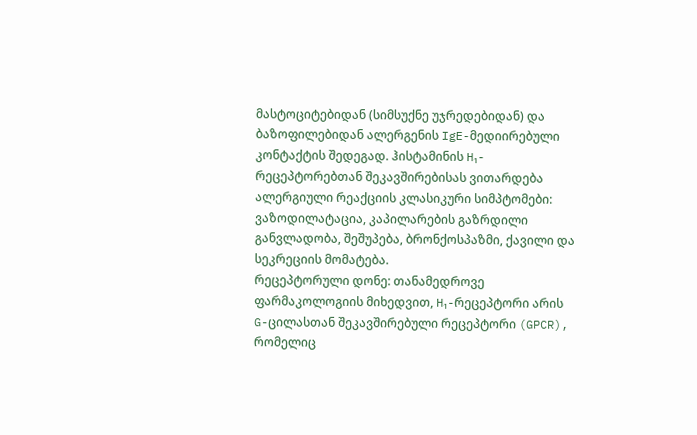მასტოციტებიდან (სიმსუქნე უჯრედებიდან) და ბაზოფილებიდან ალერგენის IgE-მედიირებული კონტაქტის შედეგად. ჰისტამინის H₁-რეცეპტორებთან შეკავშირებისას ვითარდება ალერგიული რეაქციის კლასიკური სიმპტომები: ვაზოდილატაცია, კაპილარების გაზრდილი განვლადობა, შეშუპება, ბრონქოსპაზმი, ქავილი და სეკრეციის მომატება.
რეცეპტორული დონე: თანამედროვე ფარმაკოლოგიის მიხედვით, H₁-რეცეპტორი არის G-ცილასთან შეკავშირებული რეცეპტორი (GPCR), რომელიც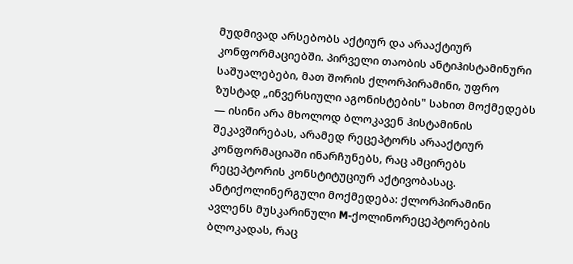მუდმივად არსებობს აქტიურ და არააქტიურ კონფორმაციებში. პირველი თაობის ანტიჰისტამინური საშუალებები, მათ შორის ქლორპირამინი, უფრო ზუსტად „ინვერსიული აგონისტების" სახით მოქმედებს — ისინი არა მხოლოდ ბლოკავენ ჰისტამინის შეკავშირებას, არამედ რეცეპტორს არააქტიურ კონფორმაციაში ინარჩუნებს, რაც ამცირებს რეცეპტორის კონსტიტუციურ აქტივობასაც.
ანტიქოლინერგული მოქმედება: ქლორპირამინი ავლენს მუსკარინული M-ქოლინორეცეპტორების ბლოკადას, რაც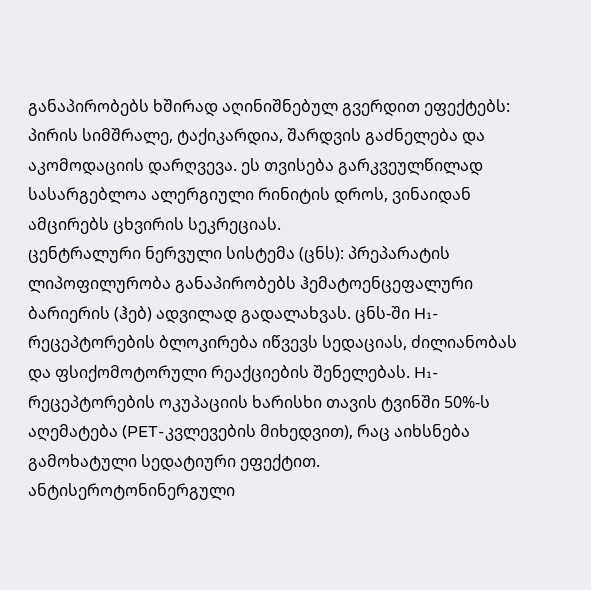განაპირობებს ხშირად აღინიშნებულ გვერდით ეფექტებს: პირის სიმშრალე, ტაქიკარდია, შარდვის გაძნელება და აკომოდაციის დარღვევა. ეს თვისება გარკვეულწილად სასარგებლოა ალერგიული რინიტის დროს, ვინაიდან ამცირებს ცხვირის სეკრეციას.
ცენტრალური ნერვული სისტემა (ცნს): პრეპარატის ლიპოფილურობა განაპირობებს ჰემატოენცეფალური ბარიერის (ჰებ) ადვილად გადალახვას. ცნს-ში H₁-რეცეპტორების ბლოკირება იწვევს სედაციას, ძილიანობას და ფსიქომოტორული რეაქციების შენელებას. H₁-რეცეპტორების ოკუპაციის ხარისხი თავის ტვინში 50%-ს აღემატება (PET-კვლევების მიხედვით), რაც აიხსნება გამოხატული სედატიური ეფექტით.
ანტისეროტონინერგული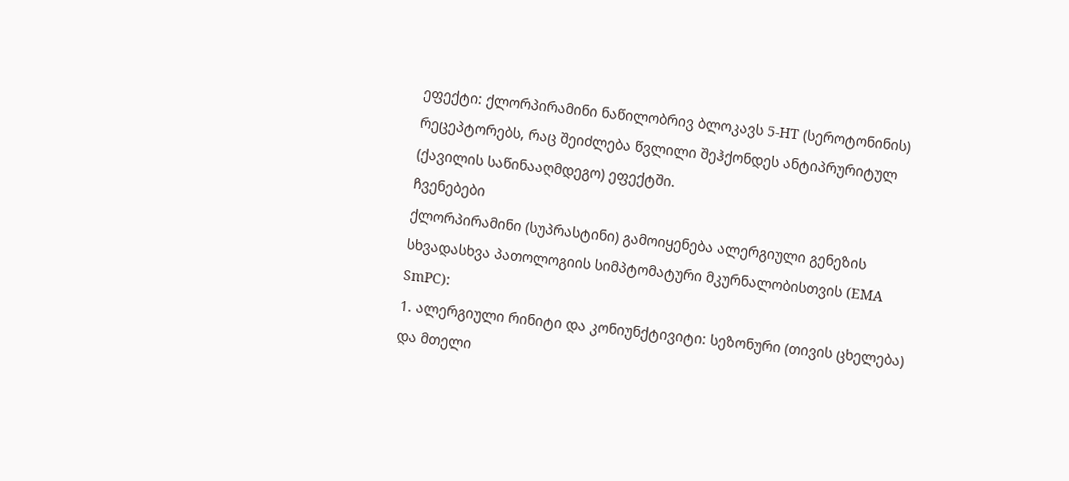ეფექტი: ქლორპირამინი ნაწილობრივ ბლოკავს 5-HT (სეროტონინის) რეცეპტორებს, რაც შეიძლება წვლილი შეჰქონდეს ანტიპრურიტულ (ქავილის საწინააღმდეგო) ეფექტში.
ჩვენებები
ქლორპირამინი (სუპრასტინი) გამოიყენება ალერგიული გენეზის სხვადასხვა პათოლოგიის სიმპტომატური მკურნალობისთვის (EMA SmPC):
1. ალერგიული რინიტი და კონიუნქტივიტი: სეზონური (თივის ცხელება) და მთელი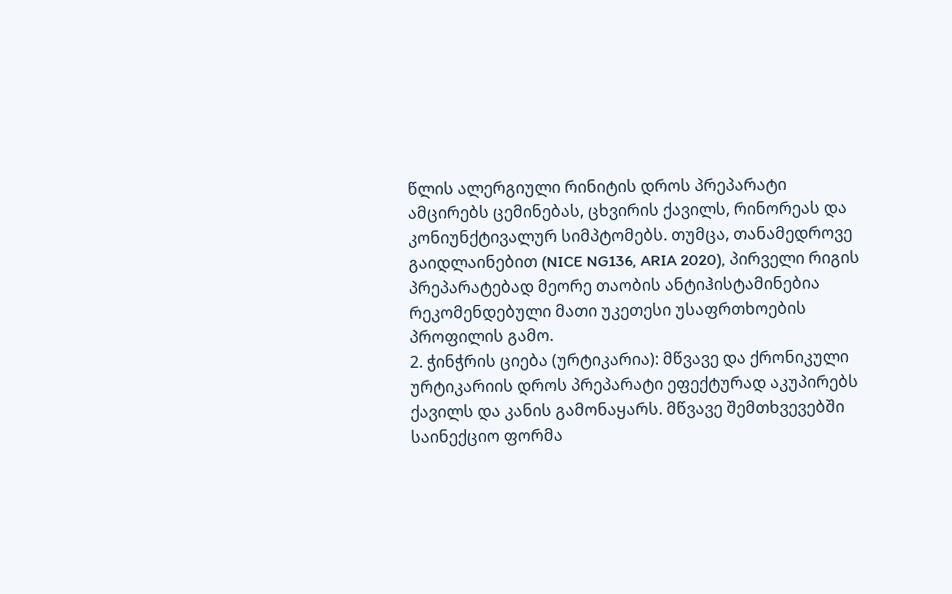წლის ალერგიული რინიტის დროს პრეპარატი ამცირებს ცემინებას, ცხვირის ქავილს, რინორეას და კონიუნქტივალურ სიმპტომებს. თუმცა, თანამედროვე გაიდლაინებით (NICE NG136, ARIA 2020), პირველი რიგის პრეპარატებად მეორე თაობის ანტიჰისტამინებია რეკომენდებული მათი უკეთესი უსაფრთხოების პროფილის გამო.
2. ჭინჭრის ციება (ურტიკარია): მწვავე და ქრონიკული ურტიკარიის დროს პრეპარატი ეფექტურად აკუპირებს ქავილს და კანის გამონაყარს. მწვავე შემთხვევებში საინექციო ფორმა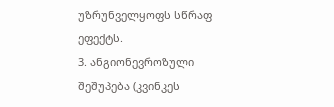უზრუნველყოფს სწრაფ ეფექტს.
3. ანგიონევროზული შეშუპება (კვინკეს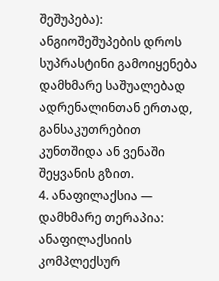შეშუპება): ანგიოშეშუპების დროს სუპრასტინი გამოიყენება დამხმარე საშუალებად ადრენალინთან ერთად, განსაკუთრებით კუნთშიდა ან ვენაში შეყვანის გზით.
4. ანაფილაქსია — დამხმარე თერაპია: ანაფილაქსიის კომპლექსურ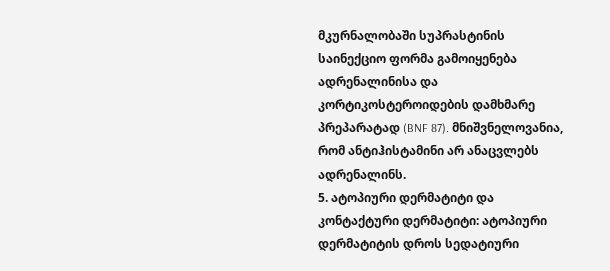მკურნალობაში სუპრასტინის საინექციო ფორმა გამოიყენება ადრენალინისა და კორტიკოსტეროიდების დამხმარე პრეპარატად (BNF 87). მნიშვნელოვანია, რომ ანტიჰისტამინი არ ანაცვლებს ადრენალინს.
5. ატოპიური დერმატიტი და კონტაქტური დერმატიტი: ატოპიური დერმატიტის დროს სედატიური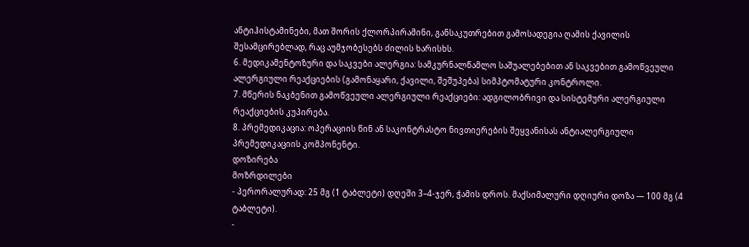ანტიჰისტამინები, მათ შორის ქლორპირამინი, განსაკუთრებით გამოსადეგია ღამის ქავილის შესამცირებლად, რაც აუმჯობესებს ძილის ხარისხს.
6. მედიკამენტოზური და საკვები ალერგია: სამკურნალწამლო საშუალებებით ან საკვებით გამოწვეული ალერგიული რეაქციების (გამონაყარი, ქავილი, შეშუპება) სიმპტომატური კონტროლი.
7. მწერის ნაკბენით გამოწვეული ალერგიული რეაქციები: ადგილობრივი და სისტემური ალერგიული რეაქციების კუპირება.
8. პრემედიკაცია: ოპერაციის წინ ან საკონტრასტო ნივთიერების შეყვანისას ანტიალერგიული პრემედიკაციის კომპონენტი.
დოზირება
მოზრდილები
- პერორალურად: 25 მგ (1 ტაბლეტი) დღეში 3–4-ჯერ, ჭამის დროს. მაქსიმალური დღიური დოზა — 100 მგ (4 ტაბლეტი).
-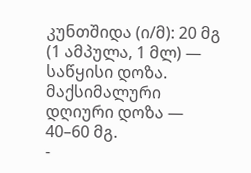კუნთშიდა (ი/მ): 20 მგ (1 ამპულა, 1 მლ) — საწყისი დოზა. მაქსიმალური დღიური დოზა — 40–60 მგ.
-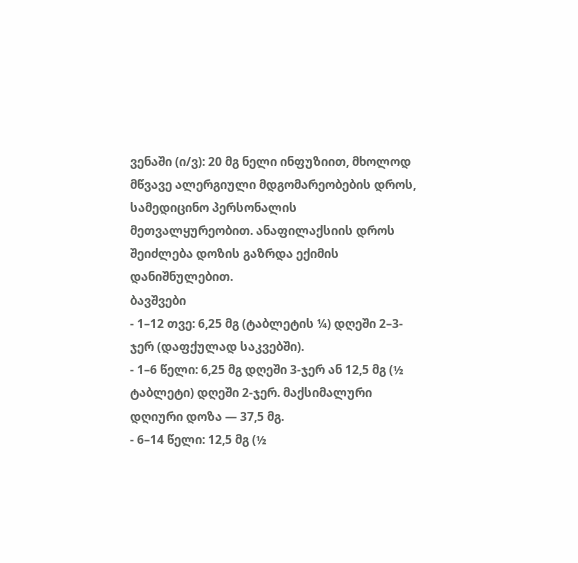ვენაში (ი/ვ): 20 მგ ნელი ინფუზიით, მხოლოდ მწვავე ალერგიული მდგომარეობების დროს, სამედიცინო პერსონალის მეთვალყურეობით. ანაფილაქსიის დროს შეიძლება დოზის გაზრდა ექიმის დანიშნულებით.
ბავშვები
- 1–12 თვე: 6,25 მგ (ტაბლეტის ¼) დღეში 2–3-ჯერ (დაფქულად საკვებში).
- 1–6 წელი: 6,25 მგ დღეში 3-ჯერ ან 12,5 მგ (½ ტაბლეტი) დღეში 2-ჯერ. მაქსიმალური დღიური დოზა — 37,5 მგ.
- 6–14 წელი: 12,5 მგ (½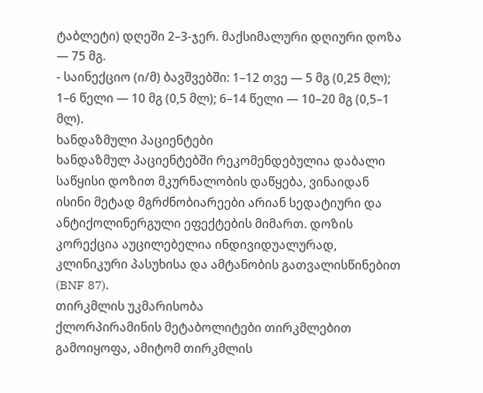ტაბლეტი) დღეში 2–3-ჯერ. მაქსიმალური დღიური დოზა — 75 მგ.
- საინექციო (ი/მ) ბავშვებში: 1–12 თვე — 5 მგ (0,25 მლ); 1–6 წელი — 10 მგ (0,5 მლ); 6–14 წელი — 10–20 მგ (0,5–1 მლ).
ხანდაზმული პაციენტები
ხანდაზმულ პაციენტებში რეკომენდებულია დაბალი საწყისი დოზით მკურნალობის დაწყება, ვინაიდან ისინი მეტად მგრძნობიარეები არიან სედატიური და ანტიქოლინერგული ეფექტების მიმართ. დოზის კორექცია აუცილებელია ინდივიდუალურად, კლინიკური პასუხისა და ამტანობის გათვალისწინებით (BNF 87).
თირკმლის უკმარისობა
ქლორპირამინის მეტაბოლიტები თირკმლებით გამოიყოფა, ამიტომ თირკმლის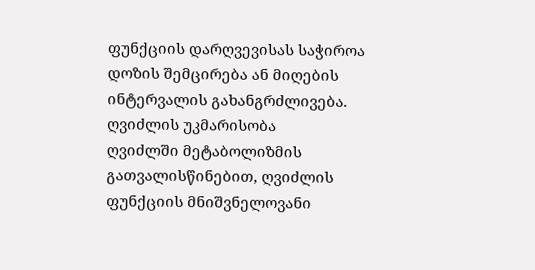ფუნქციის დარღვევისას საჭიროა დოზის შემცირება ან მიღების ინტერვალის გახანგრძლივება.
ღვიძლის უკმარისობა
ღვიძლში მეტაბოლიზმის გათვალისწინებით, ღვიძლის ფუნქციის მნიშვნელოვანი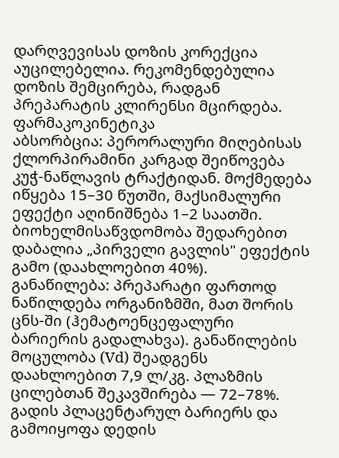დარღვევისას დოზის კორექცია აუცილებელია. რეკომენდებულია დოზის შემცირება, რადგან პრეპარატის კლირენსი მცირდება.
ფარმაკოკინეტიკა
აბსორბცია: პერორალური მიღებისას ქლორპირამინი კარგად შეიწოვება კუჭ-ნაწლავის ტრაქტიდან. მოქმედება იწყება 15–30 წუთში, მაქსიმალური ეფექტი აღინიშნება 1–2 საათში. ბიოხელმისაწვდომობა შედარებით დაბალია „პირველი გავლის" ეფექტის გამო (დაახლოებით 40%).
განაწილება: პრეპარატი ფართოდ ნაწილდება ორგანიზმში, მათ შორის ცნს-ში (ჰემატოენცეფალური ბარიერის გადალახვა). განაწილების მოცულობა (Vd) შეადგენს დაახლოებით 7,9 ლ/კგ. პლაზმის ცილებთან შეკავშირება — 72–78%. გადის პლაცენტარულ ბარიერს და გამოიყოფა დედის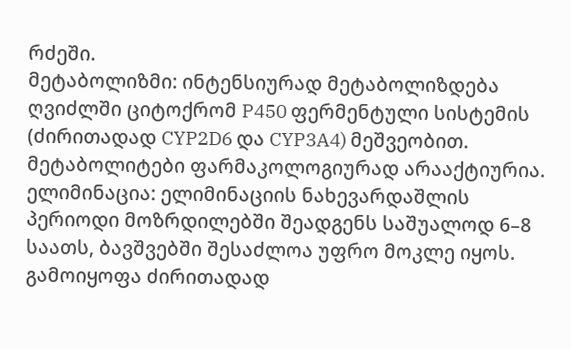რძეში.
მეტაბოლიზმი: ინტენსიურად მეტაბოლიზდება ღვიძლში ციტოქრომ P450 ფერმენტული სისტემის (ძირითადად CYP2D6 და CYP3A4) მეშვეობით. მეტაბოლიტები ფარმაკოლოგიურად არააქტიურია.
ელიმინაცია: ელიმინაციის ნახევარდაშლის პერიოდი მოზრდილებში შეადგენს საშუალოდ 6–8 საათს, ბავშვებში შესაძლოა უფრო მოკლე იყოს. გამოიყოფა ძირითადად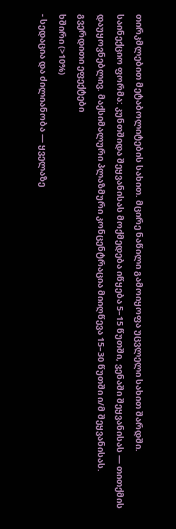თირკმლებით მეტაბოლიტების სახით. მცირე ნაწილი გამოიყოფა უცვლელი სახით შარდში.
საინექციო ფორმა: კუნთშიდა შეყვანისას მოქმედება იწყება 5–15 წუთში, ვენაში შეყვანისას — თითქმის დაუყოვნებლივ. მაქსიმალური პლაზმური კონცენტრაცია მიიღწევა 15–30 წუთში ი/მ შეყვანისას.
გვერდითი ეფექტები
ხშირი (>10%)
- სედაცია და ძილიანობა — ყველაზე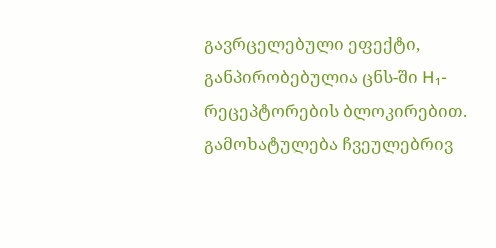გავრცელებული ეფექტი, განპირობებულია ცნს-ში H₁-რეცეპტორების ბლოკირებით. გამოხატულება ჩვეულებრივ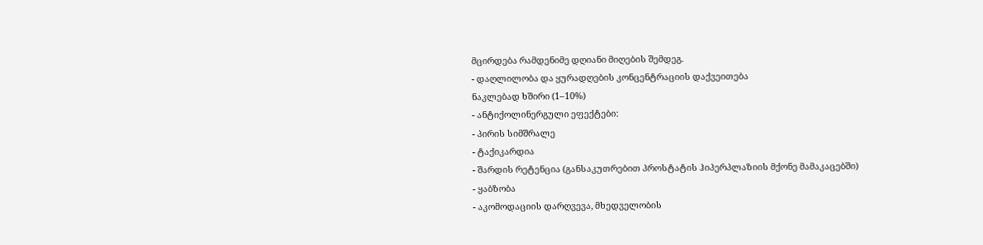მცირდება რამდენიმე დღიანი მიღების შემდეგ.
- დაღლილობა და ყურადღების კონცენტრაციის დაქვეითება
ნაკლებად ხშირი (1–10%)
- ანტიქოლინერგული ეფექტები:
- პირის სიმშრალე
- ტაქიკარდია
- შარდის რეტენცია (განსაკუთრებით პროსტატის ჰიპერპლაზიის მქონე მამაკაცებში)
- ყაბზობა
- აკომოდაციის დარღვევა, მხედველობის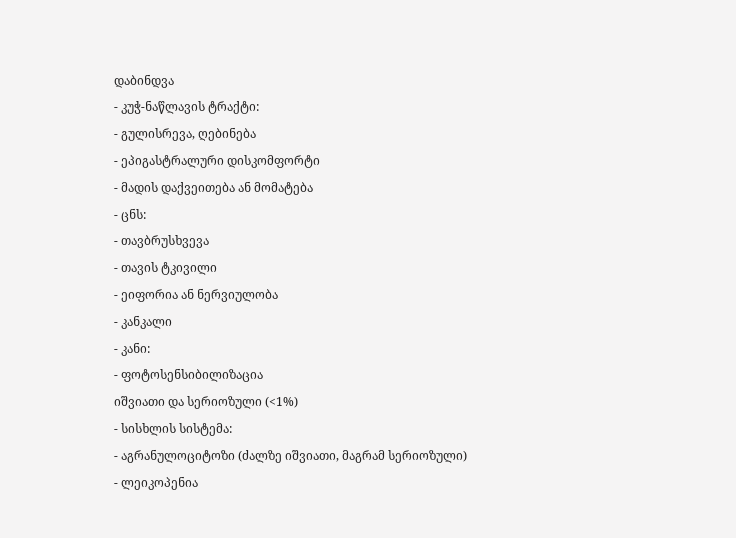დაბინდვა
- კუჭ-ნაწლავის ტრაქტი:
- გულისრევა, ღებინება
- ეპიგასტრალური დისკომფორტი
- მადის დაქვეითება ან მომატება
- ცნს:
- თავბრუსხვევა
- თავის ტკივილი
- ეიფორია ან ნერვიულობა
- კანკალი
- კანი:
- ფოტოსენსიბილიზაცია
იშვიათი და სერიოზული (<1%)
- სისხლის სისტემა:
- აგრანულოციტოზი (ძალზე იშვიათი, მაგრამ სერიოზული)
- ლეიკოპენია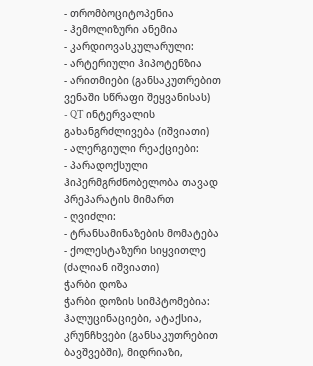- თრომბოციტოპენია
- ჰემოლიზური ანემია
- კარდიოვასკულარული:
- არტერიული ჰიპოტენზია
- არითმიები (განსაკუთრებით ვენაში სწრაფი შეყვანისას)
- QT ინტერვალის გახანგრძლივება (იშვიათი)
- ალერგიული რეაქციები:
- პარადოქსული ჰიპერმგრძნობელობა თავად პრეპარატის მიმართ
- ღვიძლი:
- ტრანსამინაზების მომატება
- ქოლესტაზური სიყვითლე (ძალიან იშვიათი)
ჭარბი დოზა
ჭარბი დოზის სიმპტომებია: ჰალუცინაციები, ატაქსია, კრუნჩხვები (განსაკუთრებით ბავშვებში), მიდრიაზი,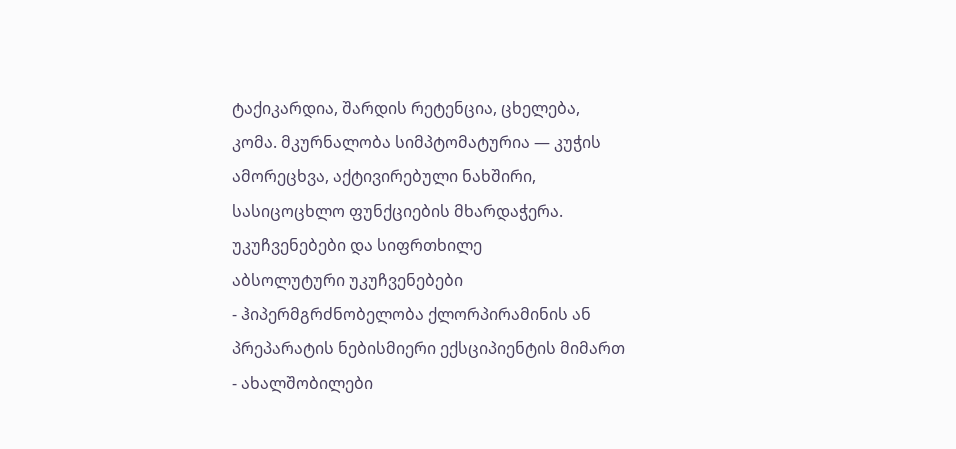ტაქიკარდია, შარდის რეტენცია, ცხელება, კომა. მკურნალობა სიმპტომატურია — კუჭის ამორეცხვა, აქტივირებული ნახშირი, სასიცოცხლო ფუნქციების მხარდაჭერა.
უკუჩვენებები და სიფრთხილე
აბსოლუტური უკუჩვენებები
- ჰიპერმგრძნობელობა ქლორპირამინის ან პრეპარატის ნებისმიერი ექსციპიენტის მიმართ
- ახალშობილები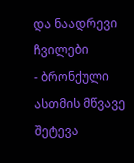და ნაადრევი ჩვილები
- ბრონქული ასთმის მწვავე შეტევა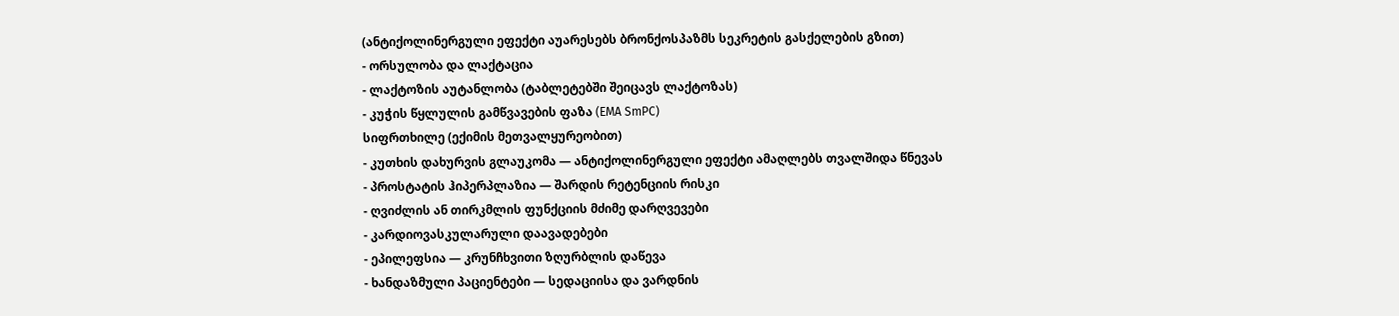(ანტიქოლინერგული ეფექტი აუარესებს ბრონქოსპაზმს სეკრეტის გასქელების გზით)
- ორსულობა და ლაქტაცია
- ლაქტოზის აუტანლობა (ტაბლეტებში შეიცავს ლაქტოზას)
- კუჭის წყლულის გამწვავების ფაზა (EMA SmPC)
სიფრთხილე (ექიმის მეთვალყურეობით)
- კუთხის დახურვის გლაუკომა — ანტიქოლინერგული ეფექტი ამაღლებს თვალშიდა წნევას
- პროსტატის ჰიპერპლაზია — შარდის რეტენციის რისკი
- ღვიძლის ან თირკმლის ფუნქციის მძიმე დარღვევები
- კარდიოვასკულარული დაავადებები
- ეპილეფსია — კრუნჩხვითი ზღურბლის დაწევა
- ხანდაზმული პაციენტები — სედაციისა და ვარდნის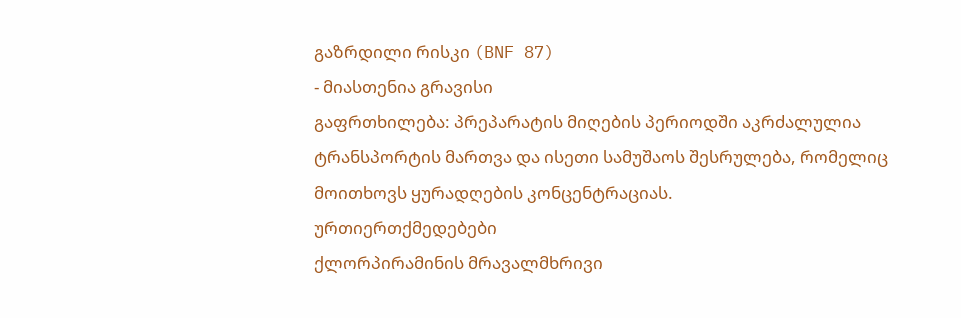გაზრდილი რისკი (BNF 87)
- მიასთენია გრავისი
გაფრთხილება: პრეპარატის მიღების პერიოდში აკრძალულია ტრანსპორტის მართვა და ისეთი სამუშაოს შესრულება, რომელიც მოითხოვს ყურადღების კონცენტრაციას.
ურთიერთქმედებები
ქლორპირამინის მრავალმხრივი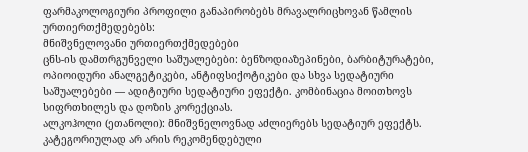ფარმაკოლოგიური პროფილი განაპირობებს მრავალრიცხოვან წამლის ურთიერთქმედებებს:
მნიშვნელოვანი ურთიერთქმედებები
ცნს-ის დამთრგუნველი საშუალებები: ბენზოდიაზეპინები, ბარბიტურატები, ოპიოიდური ანალგეტიკები, ანტიფსიქოტიკები და სხვა სედატიური საშუალებები — ადიტიური სედატიური ეფექტი. კომბინაცია მოითხოვს სიფრთხილეს და დოზის კორექციას.
ალკოჰოლი (ეთანოლი): მნიშვნელოვნად აძლიერებს სედატიურ ეფექტს. კატეგორიულად არ არის რეკომენდებული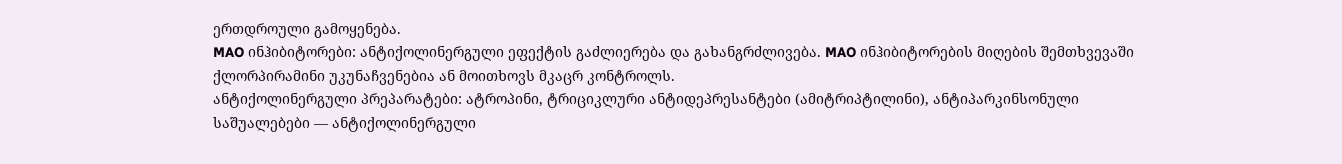ერთდროული გამოყენება.
MAO ინჰიბიტორები: ანტიქოლინერგული ეფექტის გაძლიერება და გახანგრძლივება. MAO ინჰიბიტორების მიღების შემთხვევაში ქლორპირამინი უკუნაჩვენებია ან მოითხოვს მკაცრ კონტროლს.
ანტიქოლინერგული პრეპარატები: ატროპინი, ტრიციკლური ანტიდეპრესანტები (ამიტრიპტილინი), ანტიპარკინსონული საშუალებები — ანტიქოლინერგული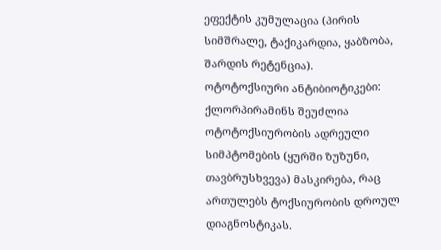ეფექტის კუმულაცია (პირის სიმშრალე, ტაქიკარდია, ყაბზობა, შარდის რეტენცია).
ოტოტოქსიური ანტიბიოტიკები: ქლორპირამინს შეუძლია ოტოტოქსიურობის ადრეული სიმპტომების (ყურში ზუზუნი, თავბრუსხვევა) მასკირება, რაც ართულებს ტოქსიურობის დროულ დიაგნოსტიკას.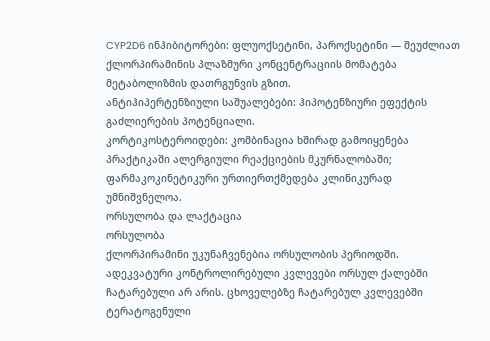CYP2D6 ინჰიბიტორები: ფლუოქსეტინი, პაროქსეტინი — შეუძლიათ ქლორპირამინის პლაზმური კონცენტრაციის მომატება მეტაბოლიზმის დათრგუნვის გზით.
ანტიჰიპერტენზიული საშუალებები: ჰიპოტენზიური ეფექტის გაძლიერების პოტენციალი.
კორტიკოსტეროიდები: კომბინაცია ხშირად გამოიყენება პრაქტიკაში ალერგიული რეაქციების მკურნალობაში; ფარმაკოკინეტიკური ურთიერთქმედება კლინიკურად უმნიშვნელოა.
ორსულობა და ლაქტაცია
ორსულობა
ქლორპირამინი უკუნაჩვენებია ორსულობის პერიოდში. ადეკვატური კონტროლირებული კვლევები ორსულ ქალებში ჩატარებული არ არის. ცხოველებზე ჩატარებულ კვლევებში ტერატოგენული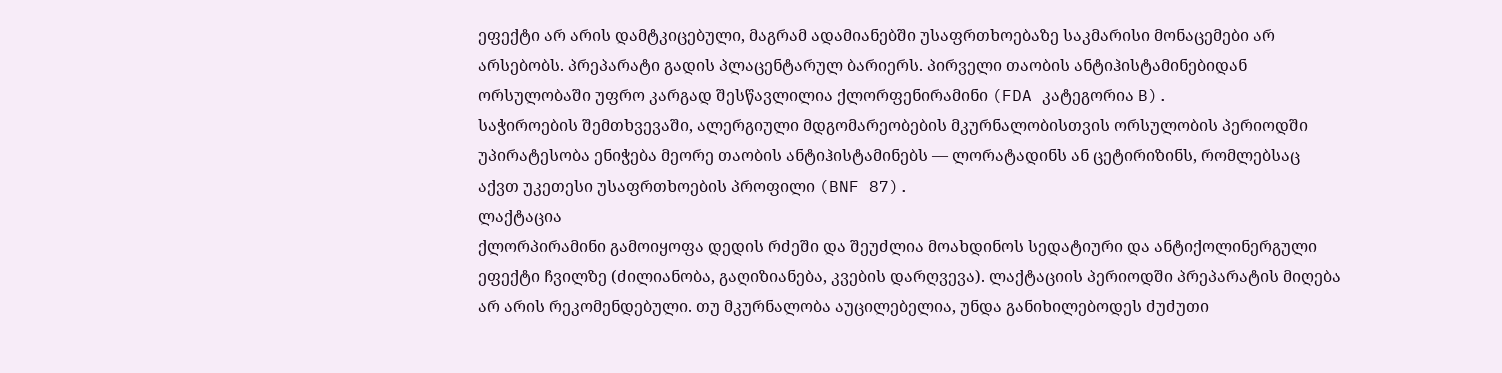ეფექტი არ არის დამტკიცებული, მაგრამ ადამიანებში უსაფრთხოებაზე საკმარისი მონაცემები არ არსებობს. პრეპარატი გადის პლაცენტარულ ბარიერს. პირველი თაობის ანტიჰისტამინებიდან ორსულობაში უფრო კარგად შესწავლილია ქლორფენირამინი (FDA კატეგორია B).
საჭიროების შემთხვევაში, ალერგიული მდგომარეობების მკურნალობისთვის ორსულობის პერიოდში უპირატესობა ენიჭება მეორე თაობის ანტიჰისტამინებს — ლორატადინს ან ცეტირიზინს, რომლებსაც აქვთ უკეთესი უსაფრთხოების პროფილი (BNF 87).
ლაქტაცია
ქლორპირამინი გამოიყოფა დედის რძეში და შეუძლია მოახდინოს სედატიური და ანტიქოლინერგული ეფექტი ჩვილზე (ძილიანობა, გაღიზიანება, კვების დარღვევა). ლაქტაციის პერიოდში პრეპარატის მიღება არ არის რეკომენდებული. თუ მკურნალობა აუცილებელია, უნდა განიხილებოდეს ძუძუთი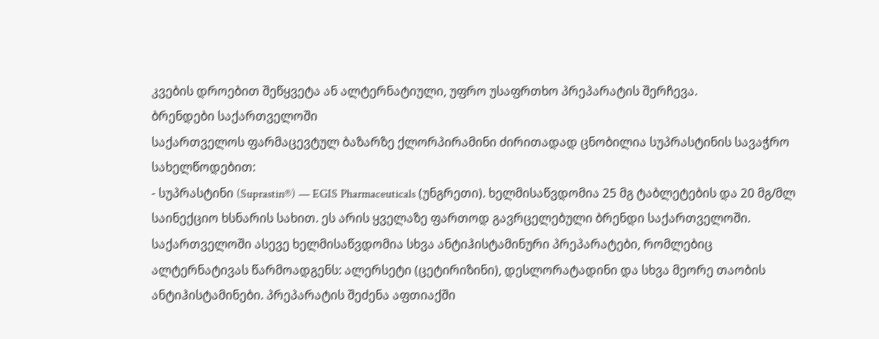კვების დროებით შეწყვეტა ან ალტერნატიული, უფრო უსაფრთხო პრეპარატის შერჩევა.
ბრენდები საქართველოში
საქართველოს ფარმაცევტულ ბაზარზე ქლორპირამინი ძირითადად ცნობილია სუპრასტინის სავაჭრო სახელწოდებით:
- სუპრასტინი (Suprastin®) — EGIS Pharmaceuticals (უნგრეთი). ხელმისაწვდომია 25 მგ ტაბლეტების და 20 მგ/მლ საინექციო ხსნარის სახით. ეს არის ყველაზე ფართოდ გავრცელებული ბრენდი საქართველოში.
საქართველოში ასევე ხელმისაწვდომია სხვა ანტიჰისტამინური პრეპარატები, რომლებიც ალტერნატივას წარმოადგენს: ალერსეტი (ცეტირიზინი), დესლორატადინი და სხვა მეორე თაობის ანტიჰისტამინები. პრეპარატის შეძენა აფთიაქში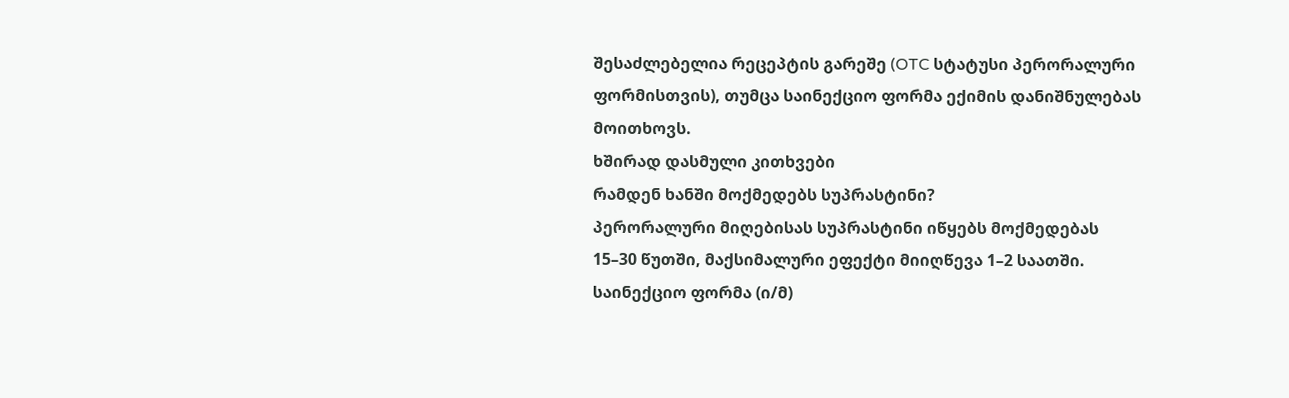შესაძლებელია რეცეპტის გარეშე (OTC სტატუსი პერორალური ფორმისთვის), თუმცა საინექციო ფორმა ექიმის დანიშნულებას მოითხოვს.
ხშირად დასმული კითხვები
რამდენ ხანში მოქმედებს სუპრასტინი?
პერორალური მიღებისას სუპრასტინი იწყებს მოქმედებას 15–30 წუთში, მაქსიმალური ეფექტი მიიღწევა 1–2 საათში. საინექციო ფორმა (ი/მ)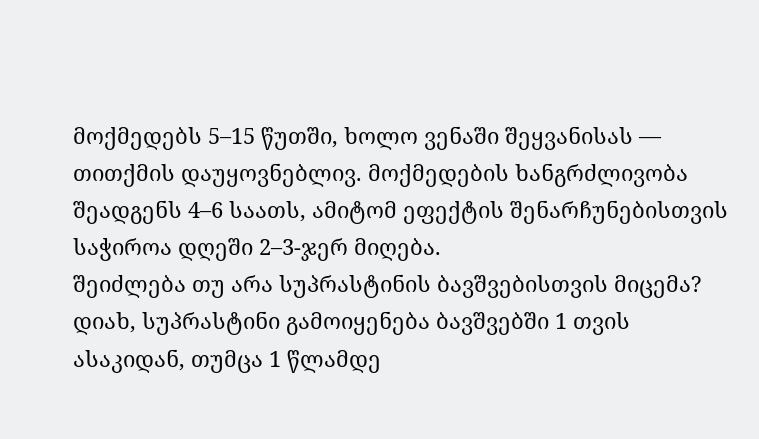მოქმედებს 5–15 წუთში, ხოლო ვენაში შეყვანისას — თითქმის დაუყოვნებლივ. მოქმედების ხანგრძლივობა შეადგენს 4–6 საათს, ამიტომ ეფექტის შენარჩუნებისთვის საჭიროა დღეში 2–3-ჯერ მიღება.
შეიძლება თუ არა სუპრასტინის ბავშვებისთვის მიცემა?
დიახ, სუპრასტინი გამოიყენება ბავშვებში 1 თვის ასაკიდან, თუმცა 1 წლამდე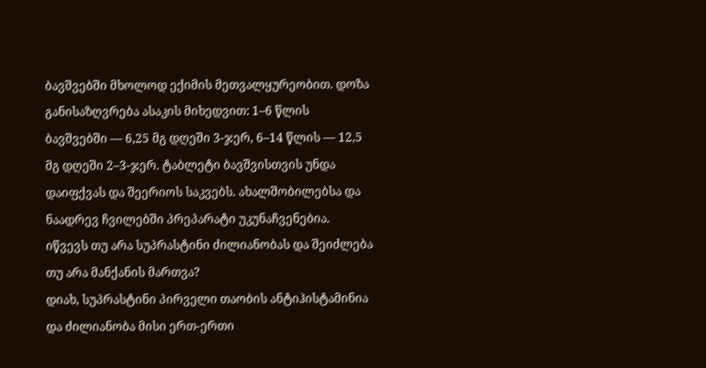ბავშვებში მხოლოდ ექიმის მეთვალყურეობით. დოზა განისაზღვრება ასაკის მიხედვით: 1–6 წლის ბავშვებში — 6,25 მგ დღეში 3-ჯერ, 6–14 წლის — 12,5 მგ დღეში 2–3-ჯერ. ტაბლეტი ბავშვისთვის უნდა დაიფქვას და შეერიოს საკვებს. ახალშობილებსა და ნაადრევ ჩვილებში პრეპარატი უკუნაჩვენებია.
იწვევს თუ არა სუპრასტინი ძილიანობას და შეიძლება თუ არა მანქანის მართვა?
დიახ, სუპრასტინი პირველი თაობის ანტიჰისტამინია და ძილიანობა მისი ერთ-ერთი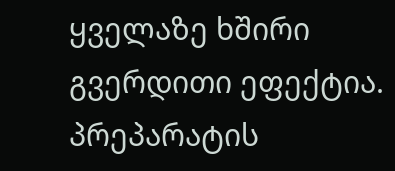ყველაზე ხშირი გვერდითი ეფექტია. პრეპარატის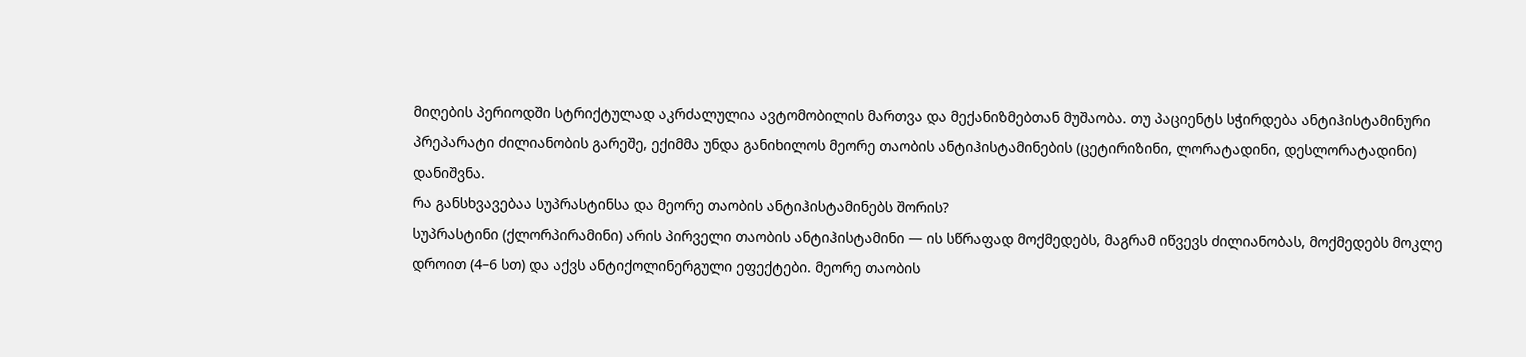მიღების პერიოდში სტრიქტულად აკრძალულია ავტომობილის მართვა და მექანიზმებთან მუშაობა. თუ პაციენტს სჭირდება ანტიჰისტამინური პრეპარატი ძილიანობის გარეშე, ექიმმა უნდა განიხილოს მეორე თაობის ანტიჰისტამინების (ცეტირიზინი, ლორატადინი, დესლორატადინი) დანიშვნა.
რა განსხვავებაა სუპრასტინსა და მეორე თაობის ანტიჰისტამინებს შორის?
სუპრასტინი (ქლორპირამინი) არის პირველი თაობის ანტიჰისტამინი — ის სწრაფად მოქმედებს, მაგრამ იწვევს ძილიანობას, მოქმედებს მოკლე დროით (4–6 სთ) და აქვს ანტიქოლინერგული ეფექტები. მეორე თაობის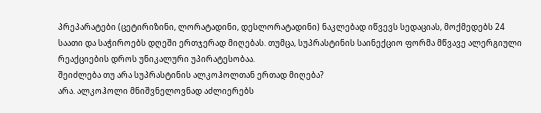პრეპარატები (ცეტირიზინი, ლორატადინი, დესლორატადინი) ნაკლებად იწვევს სედაციას, მოქმედებს 24 საათი და საჭიროებს დღეში ერთჯერად მიღებას. თუმცა, სუპრასტინის საინექციო ფორმა მწვავე ალერგიული რეაქციების დროს უნიკალური უპირატესობაა.
შეიძლება თუ არა სუპრასტინის ალკოჰოლთან ერთად მიღება?
არა. ალკოჰოლი მნიშვნელოვნად აძლიერებს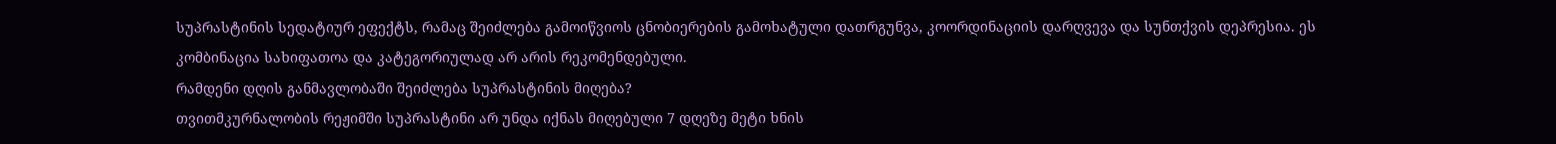სუპრასტინის სედატიურ ეფექტს, რამაც შეიძლება გამოიწვიოს ცნობიერების გამოხატული დათრგუნვა, კოორდინაციის დარღვევა და სუნთქვის დეპრესია. ეს კომბინაცია სახიფათოა და კატეგორიულად არ არის რეკომენდებული.
რამდენი დღის განმავლობაში შეიძლება სუპრასტინის მიღება?
თვითმკურნალობის რეჟიმში სუპრასტინი არ უნდა იქნას მიღებული 7 დღეზე მეტი ხნის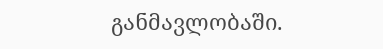განმავლობაში.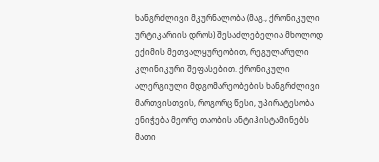ხანგრძლივი მკურნალობა (მაგ., ქრონიკული ურტიკარიის დროს) შესაძლებელია მხოლოდ ექიმის მეთვალყურეობით, რეგულარული კლინიკური შეფასებით. ქრონიკული ალერგიული მდგომარეობების ხანგრძლივი მართვისთვის, როგორც წესი, უპირატესობა ენიჭება მეორე თაობის ანტიჰისტამინებს მათი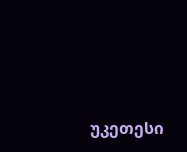უკეთესი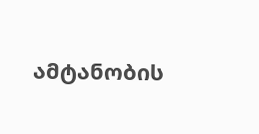ამტანობის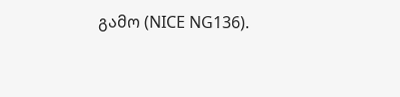გამო (NICE NG136).